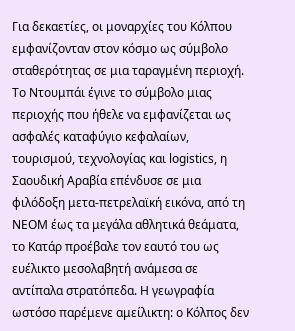Για δεκαετίες, οι μοναρχίες του Κόλπου εμφανίζονταν στον κόσμο ως σύμβολο σταθερότητας σε μια ταραγμένη περιοχή. Το Ντουμπάι έγινε το σύμβολο μιας περιοχής που ήθελε να εμφανίζεται ως ασφαλές καταφύγιο κεφαλαίων, τουρισμού, τεχνολογίας και logistics, η Σαουδική Αραβία επένδυσε σε μια φιλόδοξη μετα-πετρελαϊκή εικόνα, από τη NEOM έως τα μεγάλα αθλητικά θεάματα, το Κατάρ προέβαλε τον εαυτό του ως ευέλικτο μεσολαβητή ανάμεσα σε αντίπαλα στρατόπεδα. Η γεωγραφία ωστόσο παρέμενε αμείλικτη: ο Κόλπος δεν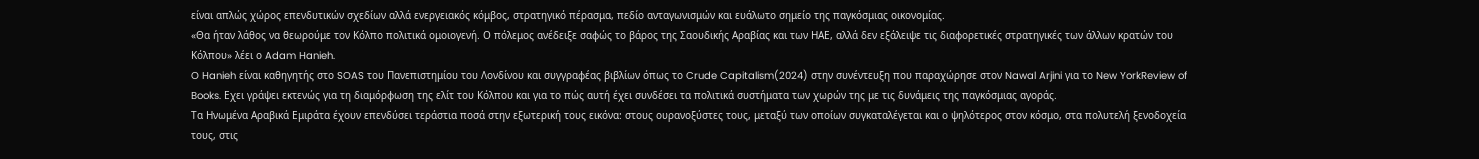είναι απλώς χώρος επενδυτικών σχεδίων αλλά ενεργειακός κόμβος, στρατηγικό πέρασμα, πεδίο ανταγωνισμών και ευάλωτο σημείο της παγκόσμιας οικονομίας.
«Θα ήταν λάθος να θεωρούμε τον Κόλπο πολιτικά ομοιογενή. Ο πόλεμος ανέδειξε σαφώς το βάρος της Σαουδικής Αραβίας και των ΗΑΕ, αλλά δεν εξάλειψε τις διαφορετικές στρατηγικές των άλλων κρατών του Κόλπου» λέει ο Adam Hanieh.
O Hanieh είναι καθηγητής στο SOAS του Πανεπιστημίου του Λονδίνου και συγγραφέας βιβλίων όπως το Crude Capitalism(2024) στην συνέντευξη που παραχώρησε στον Nawal Arjini για το New YorkReview of Books. Εχει γράψει εκτενώς για τη διαμόρφωση της ελίτ του Κόλπου και για το πώς αυτή έχει συνδέσει τα πολιτικά συστήματα των χωρών της με τις δυνάμεις της παγκόσμιας αγοράς.
Τα Ηνωμένα Αραβικά Εμιράτα έχουν επενδύσει τεράστια ποσά στην εξωτερική τους εικόνα: στους ουρανοξύστες τους, μεταξύ των οποίων συγκαταλέγεται και ο ψηλότερος στον κόσμο, στα πολυτελή ξενοδοχεία τους, στις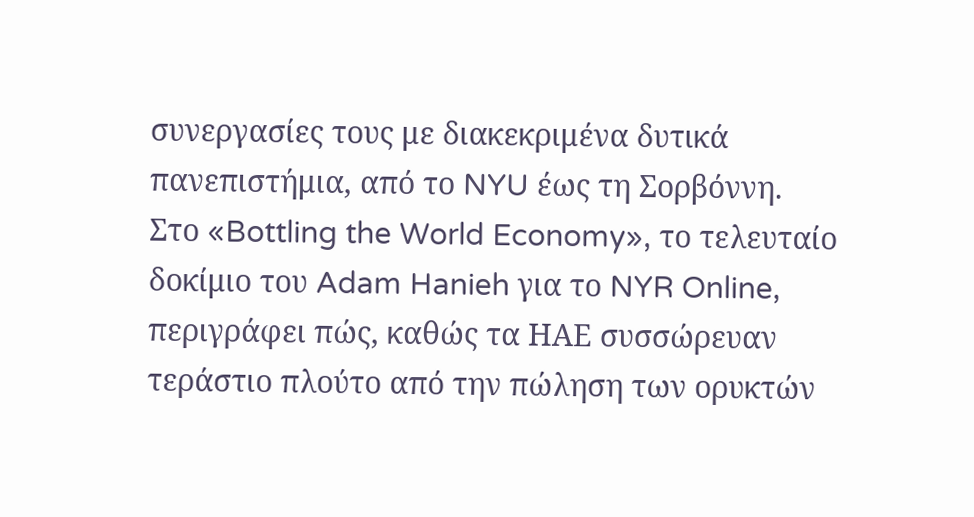συνεργασίες τους με διακεκριμένα δυτικά πανεπιστήμια, από το NYU έως τη Σορβόννη.
Στο «Bottling the World Economy», το τελευταίο δοκίμιο του Adam Hanieh για το NYR Online, περιγράφει πώς, καθώς τα ΗΑΕ συσσώρευαν τεράστιο πλούτο από την πώληση των ορυκτών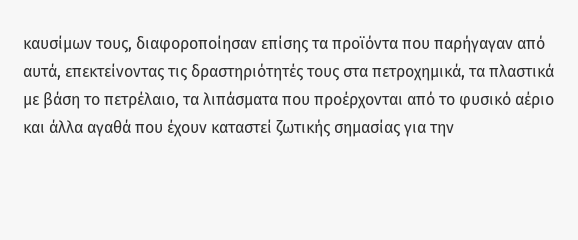καυσίμων τους, διαφοροποίησαν επίσης τα προϊόντα που παρήγαγαν από αυτά, επεκτείνοντας τις δραστηριότητές τους στα πετροχημικά, τα πλαστικά με βάση το πετρέλαιο, τα λιπάσματα που προέρχονται από το φυσικό αέριο και άλλα αγαθά που έχουν καταστεί ζωτικής σημασίας για την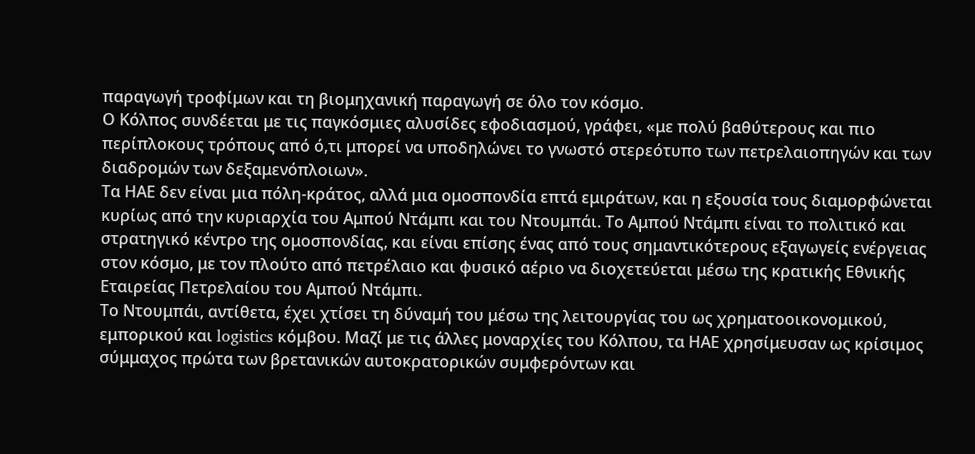παραγωγή τροφίμων και τη βιομηχανική παραγωγή σε όλο τον κόσμο.
Ο Κόλπος συνδέεται με τις παγκόσμιες αλυσίδες εφοδιασμού, γράφει, «με πολύ βαθύτερους και πιο περίπλοκους τρόπους από ό,τι μπορεί να υποδηλώνει το γνωστό στερεότυπο των πετρελαιοπηγών και των διαδρομών των δεξαμενόπλοιων».
Τα ΗΑΕ δεν είναι μια πόλη-κράτος, αλλά μια ομοσπονδία επτά εμιράτων, και η εξουσία τους διαμορφώνεται κυρίως από την κυριαρχία του Αμπού Ντάμπι και του Ντουμπάι. Το Αμπού Ντάμπι είναι το πολιτικό και στρατηγικό κέντρο της ομοσπονδίας, και είναι επίσης ένας από τους σημαντικότερους εξαγωγείς ενέργειας στον κόσμο, με τον πλούτο από πετρέλαιο και φυσικό αέριο να διοχετεύεται μέσω της κρατικής Εθνικής Εταιρείας Πετρελαίου του Αμπού Ντάμπι.
Το Ντουμπάι, αντίθετα, έχει χτίσει τη δύναμή του μέσω της λειτουργίας του ως χρηματοοικονομικού, εμπορικού και logistics κόμβου. Μαζί με τις άλλες μοναρχίες του Κόλπου, τα ΗΑΕ χρησίμευσαν ως κρίσιμος σύμμαχος πρώτα των βρετανικών αυτοκρατορικών συμφερόντων και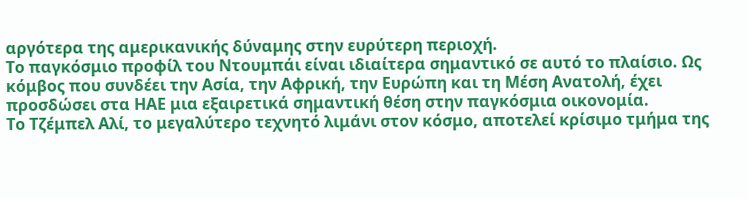αργότερα της αμερικανικής δύναμης στην ευρύτερη περιοχή.
Το παγκόσμιο προφίλ του Ντουμπάι είναι ιδιαίτερα σημαντικό σε αυτό το πλαίσιο. Ως κόμβος που συνδέει την Ασία, την Αφρική, την Ευρώπη και τη Μέση Ανατολή, έχει προσδώσει στα ΗΑΕ μια εξαιρετικά σημαντική θέση στην παγκόσμια οικονομία.
Το Τζέμπελ Αλί, το μεγαλύτερο τεχνητό λιμάνι στον κόσμο, αποτελεί κρίσιμο τμήμα της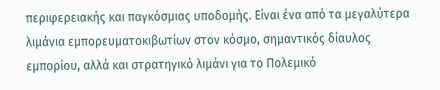περιφερειακής και παγκόσμιας υποδομής. Είναι ένα από τα μεγαλύτερα λιμάνια εμπορευματοκιβωτίων στον κόσμο, σημαντικός δίαυλος εμπορίου, αλλά και στρατηγικό λιμάνι για το Πολεμικό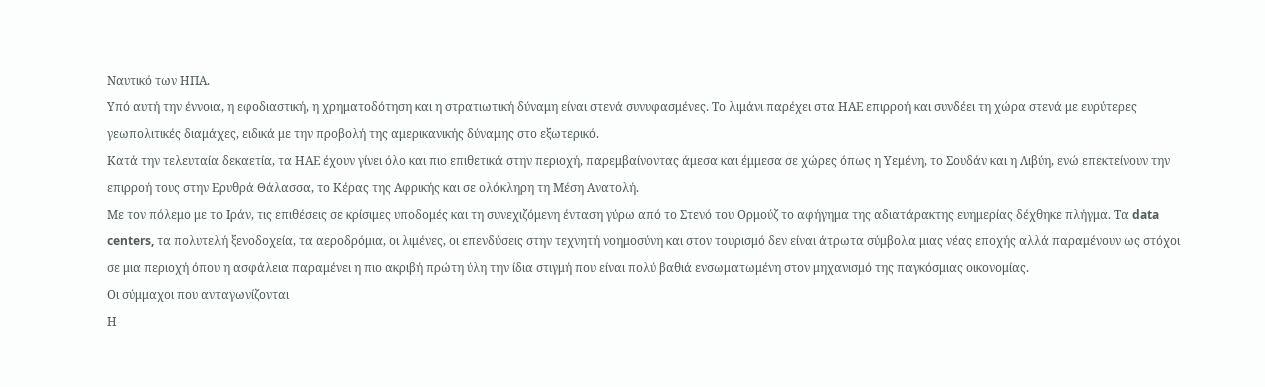Ναυτικό των ΗΠΑ.
Υπό αυτή την έννοια, η εφοδιαστική, η χρηματοδότηση και η στρατιωτική δύναμη είναι στενά συνυφασμένες. Το λιμάνι παρέχει στα ΗΑΕ επιρροή και συνδέει τη χώρα στενά με ευρύτερες γεωπολιτικές διαμάχες, ειδικά με την προβολή της αμερικανικής δύναμης στο εξωτερικό.
Κατά την τελευταία δεκαετία, τα ΗΑΕ έχουν γίνει όλο και πιο επιθετικά στην περιοχή, παρεμβαίνοντας άμεσα και έμμεσα σε χώρες όπως η Υεμένη, το Σουδάν και η Λιβύη, ενώ επεκτείνουν την επιρροή τους στην Ερυθρά Θάλασσα, το Κέρας της Αφρικής και σε ολόκληρη τη Μέση Ανατολή.
Με τον πόλεμο με το Ιράν, τις επιθέσεις σε κρίσιμες υποδομές και τη συνεχιζόμενη ένταση γύρω από το Στενό του Ορμούζ το αφήγημα της αδιατάρακτης ευημερίας δέχθηκε πλήγμα. Τα data centers, τα πολυτελή ξενοδοχεία, τα αεροδρόμια, οι λιμένες, οι επενδύσεις στην τεχνητή νοημοσύνη και στον τουρισμό δεν είναι άτρωτα σύμβολα μιας νέας εποχής αλλά παραμένουν ως στόχοι σε μια περιοχή όπου η ασφάλεια παραμένει η πιο ακριβή πρώτη ύλη την ίδια στιγμή που είναι πολύ βαθιά ενσωματωμένη στον μηχανισμό της παγκόσμιας οικονομίας.
Οι σύμμαχοι που ανταγωνίζονται
Η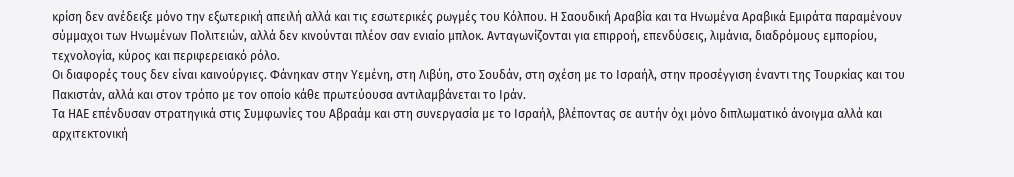κρίση δεν ανέδειξε μόνο την εξωτερική απειλή αλλά και τις εσωτερικές ρωγμές του Κόλπου. Η Σαουδική Αραβία και τα Ηνωμένα Αραβικά Εμιράτα παραμένουν σύμμαχοι των Ηνωμένων Πολιτειών, αλλά δεν κινούνται πλέον σαν ενιαίο μπλοκ. Ανταγωνίζονται για επιρροή, επενδύσεις, λιμάνια, διαδρόμους εμπορίου, τεχνολογία, κύρος και περιφερειακό ρόλο.
Οι διαφορές τους δεν είναι καινούργιες. Φάνηκαν στην Υεμένη, στη Λιβύη, στο Σουδάν, στη σχέση με το Ισραήλ, στην προσέγγιση έναντι της Τουρκίας και του Πακιστάν, αλλά και στον τρόπο με τον οποίο κάθε πρωτεύουσα αντιλαμβάνεται το Ιράν.
Τα ΗΑΕ επένδυσαν στρατηγικά στις Συμφωνίες του Αβραάμ και στη συνεργασία με το Ισραήλ, βλέποντας σε αυτήν όχι μόνο διπλωματικό άνοιγμα αλλά και αρχιτεκτονική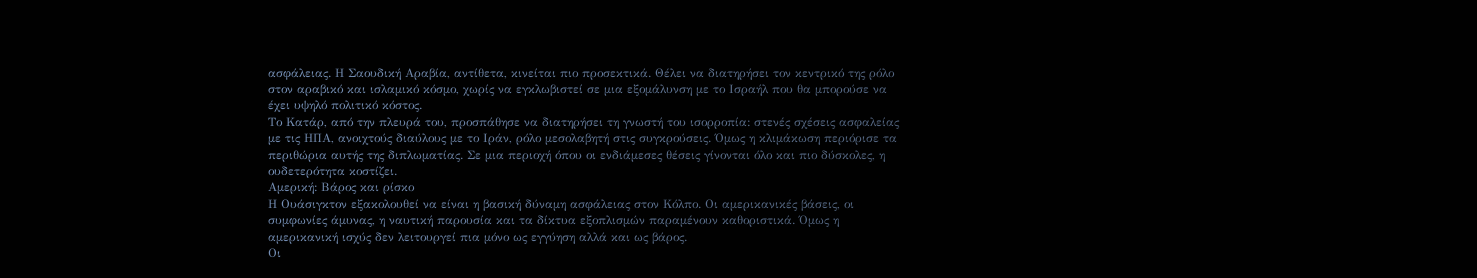ασφάλειας. Η Σαουδική Αραβία, αντίθετα, κινείται πιο προσεκτικά. Θέλει να διατηρήσει τον κεντρικό της ρόλο στον αραβικό και ισλαμικό κόσμο, χωρίς να εγκλωβιστεί σε μια εξομάλυνση με το Ισραήλ που θα μπορούσε να έχει υψηλό πολιτικό κόστος.
Το Κατάρ, από την πλευρά του, προσπάθησε να διατηρήσει τη γνωστή του ισορροπία: στενές σχέσεις ασφαλείας με τις ΗΠΑ, ανοιχτούς διαύλους με το Ιράν, ρόλο μεσολαβητή στις συγκρούσεις. Όμως η κλιμάκωση περιόρισε τα περιθώρια αυτής της διπλωματίας. Σε μια περιοχή όπου οι ενδιάμεσες θέσεις γίνονται όλο και πιο δύσκολες, η ουδετερότητα κοστίζει.
Αμερική: Βάρος και ρίσκο
Η Ουάσιγκτον εξακολουθεί να είναι η βασική δύναμη ασφάλειας στον Κόλπο. Οι αμερικανικές βάσεις, οι συμφωνίες άμυνας, η ναυτική παρουσία και τα δίκτυα εξοπλισμών παραμένουν καθοριστικά. Όμως η αμερικανική ισχύς δεν λειτουργεί πια μόνο ως εγγύηση αλλά και ως βάρος.
Οι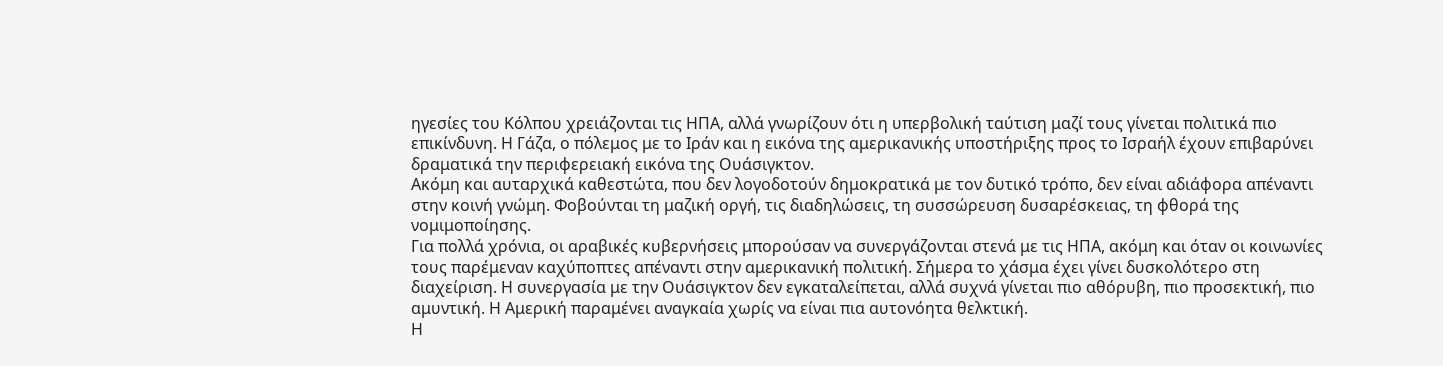ηγεσίες του Κόλπου χρειάζονται τις ΗΠΑ, αλλά γνωρίζουν ότι η υπερβολική ταύτιση μαζί τους γίνεται πολιτικά πιο επικίνδυνη. Η Γάζα, ο πόλεμος με το Ιράν και η εικόνα της αμερικανικής υποστήριξης προς το Ισραήλ έχουν επιβαρύνει δραματικά την περιφερειακή εικόνα της Ουάσιγκτον.
Ακόμη και αυταρχικά καθεστώτα, που δεν λογοδοτούν δημοκρατικά με τον δυτικό τρόπο, δεν είναι αδιάφορα απέναντι στην κοινή γνώμη. Φοβούνται τη μαζική οργή, τις διαδηλώσεις, τη συσσώρευση δυσαρέσκειας, τη φθορά της νομιμοποίησης.
Για πολλά χρόνια, οι αραβικές κυβερνήσεις μπορούσαν να συνεργάζονται στενά με τις ΗΠΑ, ακόμη και όταν οι κοινωνίες τους παρέμεναν καχύποπτες απέναντι στην αμερικανική πολιτική. Σήμερα το χάσμα έχει γίνει δυσκολότερο στη διαχείριση. Η συνεργασία με την Ουάσιγκτον δεν εγκαταλείπεται, αλλά συχνά γίνεται πιο αθόρυβη, πιο προσεκτική, πιο αμυντική. Η Αμερική παραμένει αναγκαία χωρίς να είναι πια αυτονόητα θελκτική.
Η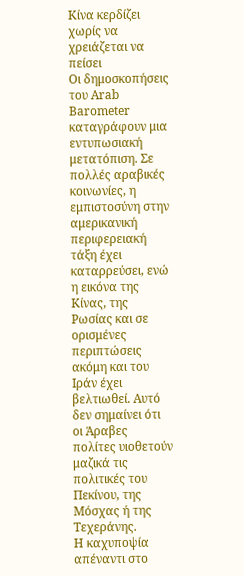Κίνα κερδίζει χωρίς να χρειάζεται να πείσει
Οι δημοσκοπήσεις του Arab Barometer καταγράφουν μια εντυπωσιακή μετατόπιση. Σε πολλές αραβικές κοινωνίες, η εμπιστοσύνη στην αμερικανική περιφερειακή τάξη έχει καταρρεύσει, ενώ η εικόνα της Κίνας, της Ρωσίας και σε ορισμένες περιπτώσεις ακόμη και του Ιράν έχει βελτιωθεί. Αυτό δεν σημαίνει ότι οι Άραβες πολίτες υιοθετούν μαζικά τις πολιτικές του Πεκίνου, της Μόσχας ή της Τεχεράνης.
Η καχυποψία απέναντι στο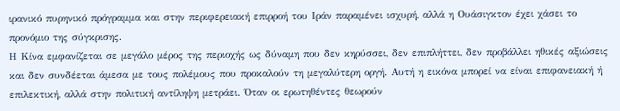ιρανικό πυρηνικό πρόγραμμα και στην περιφερειακή επιρροή του Ιράν παραμένει ισχυρή, αλλά η Ουάσιγκτον έχει χάσει το προνόμιο της σύγκρισης.
Η Κίνα εμφανίζεται σε μεγάλο μέρος της περιοχής ως δύναμη που δεν κηρύσσει, δεν επιπλήττει, δεν προβάλλει ηθικές αξιώσεις και δεν συνδέεται άμεσα με τους πολέμους που προκαλούν τη μεγαλύτερη οργή. Αυτή η εικόνα μπορεί να είναι επιφανειακή ή επιλεκτική, αλλά στην πολιτική αντίληψη μετράει. Όταν οι ερωτηθέντες θεωρούν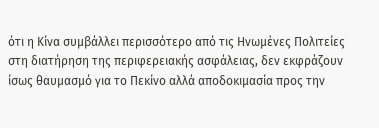ότι η Κίνα συμβάλλει περισσότερο από τις Ηνωμένες Πολιτείες στη διατήρηση της περιφερειακής ασφάλειας, δεν εκφράζουν ίσως θαυμασμό για το Πεκίνο αλλά αποδοκιμασία προς την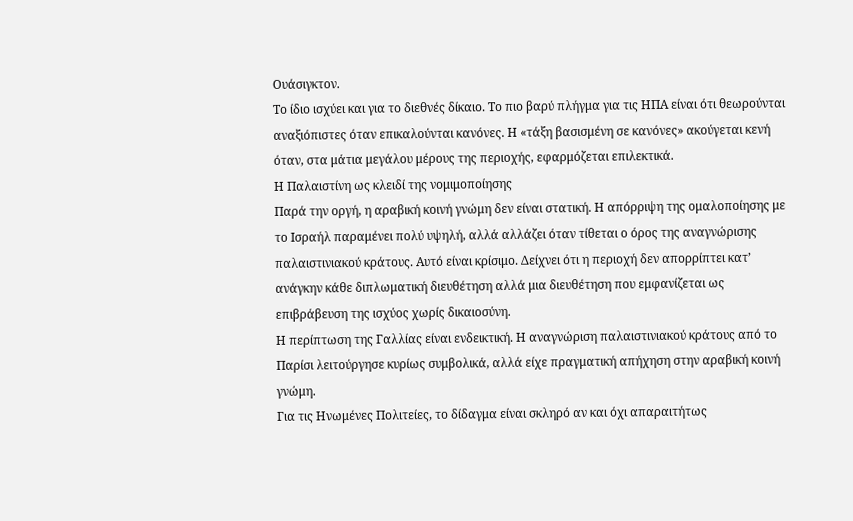Ουάσιγκτον.
Το ίδιο ισχύει και για το διεθνές δίκαιο. Το πιο βαρύ πλήγμα για τις ΗΠΑ είναι ότι θεωρούνται αναξιόπιστες όταν επικαλούνται κανόνες. Η «τάξη βασισμένη σε κανόνες» ακούγεται κενή όταν, στα μάτια μεγάλου μέρους της περιοχής, εφαρμόζεται επιλεκτικά.
Η Παλαιστίνη ως κλειδί της νομιμοποίησης
Παρά την οργή, η αραβική κοινή γνώμη δεν είναι στατική. Η απόρριψη της ομαλοποίησης με το Ισραήλ παραμένει πολύ υψηλή, αλλά αλλάζει όταν τίθεται ο όρος της αναγνώρισης παλαιστινιακού κράτους. Αυτό είναι κρίσιμο. Δείχνει ότι η περιοχή δεν απορρίπτει κατ’ ανάγκην κάθε διπλωματική διευθέτηση αλλά μια διευθέτηση που εμφανίζεται ως επιβράβευση της ισχύος χωρίς δικαιοσύνη.
Η περίπτωση της Γαλλίας είναι ενδεικτική. Η αναγνώριση παλαιστινιακού κράτους από το Παρίσι λειτούργησε κυρίως συμβολικά, αλλά είχε πραγματική απήχηση στην αραβική κοινή γνώμη.
Για τις Ηνωμένες Πολιτείες, το δίδαγμα είναι σκληρό αν και όχι απαραιτήτως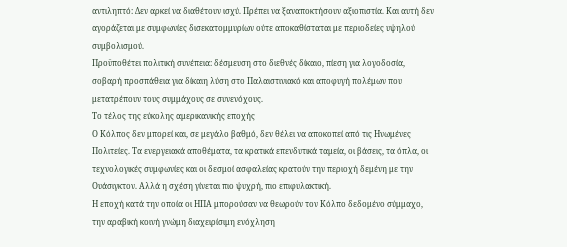αντιληπτό: Δεν αρκεί να διαθέτουν ισχύ. Πρέπει να ξαναποκτήσουν αξιοπιστία. Και αυτή δεν αγοράζεται με συμφωνίες δισεκατομμυρίων ούτε αποκαθίσταται με περιοδείες υψηλού συμβολισμού.
Προϋποθέτει πολιτική συνέπεια: δέσμευση στο διεθνές δίκαιο, πίεση για λογοδοσία, σοβαρή προσπάθεια για δίκαιη λύση στο Παλαιστινιακό και αποφυγή πολέμων που μετατρέπουν τους συμμάχους σε συνενόχους.
Το τέλος της εύκολης αμερικανικής εποχής
Ο Κόλπος δεν μπορεί και, σε μεγάλο βαθμό, δεν θέλει να αποκοπεί από τις Ηνωμένες Πολιτείες. Τα ενεργειακά αποθέματα, τα κρατικά επενδυτικά ταμεία, οι βάσεις, τα όπλα, οι τεχνολογικές συμφωνίες και οι δεσμοί ασφαλείας κρατούν την περιοχή δεμένη με την Ουάσιγκτον. Αλλά η σχέση γίνεται πιο ψυχρή, πιο επιφυλακτική.
Η εποχή κατά την οποία οι ΗΠΑ μπορούσαν να θεωρούν τον Κόλπο δεδομένο σύμμαχο, την αραβική κοινή γνώμη διαχειρίσιμη ενόχληση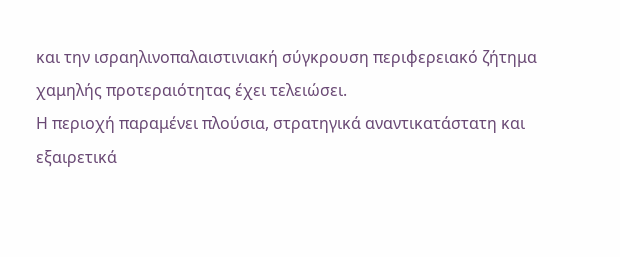και την ισραηλινοπαλαιστινιακή σύγκρουση περιφερειακό ζήτημα χαμηλής προτεραιότητας έχει τελειώσει.
Η περιοχή παραμένει πλούσια, στρατηγικά αναντικατάστατη και εξαιρετικά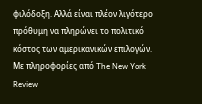φιλόδοξη. Αλλά είναι πλέον λιγότερο πρόθυμη να πληρώνει το πολιτικό κόστος των αμερικανικών επιλογών.
Με πληροφορίες από The New York Review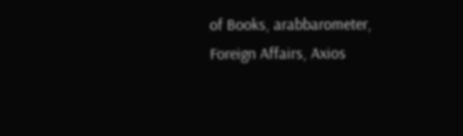of Books, arabbarometer, Foreign Affairs, Axios